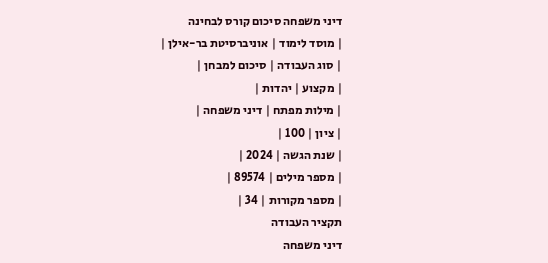דיני משפחה סיכום קורס לבחינה
| מוסד לימוד | אוניברסיטת בר-אילן |
| סוג העבודה | סיכום למבחן |
| מקצוע | יהדות |
| מילות מפתח | דיני משפחה |
| ציון | 100 |
| שנת הגשה | 2024 |
| מספר מילים | 89574 |
| מספר מקורות | 34 |
תקציר העבודה
דיני משפחה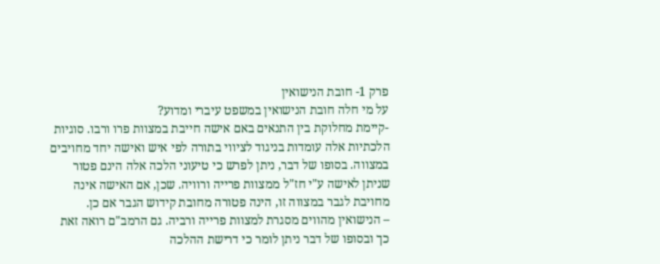פרק 1- חובת הנישואין
על מי חלה חובת הנישואין במשפט עיברי ומדוע?
-קיימת מחלוקת בין התנאים באם אישה חייבת במצוות פרו ורבו. סוגיות הלכתיות אלה עומדות בניגוד לציווי בתורה לפי איש ואישה יחד מחויבים במצווה. בסופו של דבר, ניתן לפרש כי טיעוני הלכה אלה הינם פטור שניתן לאישה ע"י חז"ל ממצוות פרייה ורוויה. שכן, אם האישה אינה מחויבת לגבר במצווה זו, הינה פטורה מחובת קידוש הגבר אם כן.
– הנישואין מהווים מסגרת למצוות פרייה ורביה. גם הרמב"ם רואה זאת כך ובסופו של דבר ניתן לומר כי דרישת ההלכה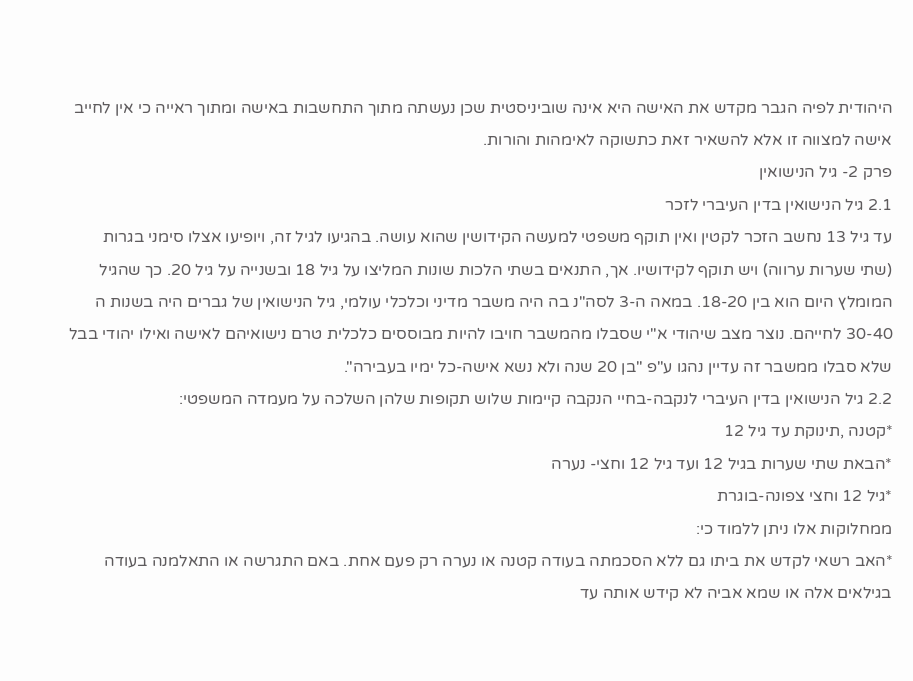היהודית לפיה הגבר מקדש את האישה היא אינה שוביניסטית שכן נעשתה מתוך התחשבות באישה ומתוך ראייה כי אין לחייב אישה למצווה זו אלא להשאיר זאת כתשוקה לאימהות והורות.
פרק 2- גיל הנישואין
2.1 גיל הנישואין בדין העיברי לזכר
עד גיל 13 נחשב הזכר לקטין ואין תוקף משפטי למעשה הקידושין שהוא עושה. בהגיעו לגיל זה, ויופיעו אצלו סימני בגרות (שתי שערות ערווה) ויש תוקף לקידושיו. אך, התנאים בשתי הלכות שונות המליצו על גיל 18 ובשנייה על גיל 20. כך שהגיל המומלץ היום הוא בין 18-20. במאה ה-3 לסה"נ בה היה משבר מדיני וכלכלי עולמי, גיל הנישואין של גברים היה בשנות ה 30-40 לחייהם. נוצר מצב שיהודי א"י שסבלו מהמשבר חויבו להיות מבוססים כלכלית טרם נישואיהם לאישה ואילו יהודי בבל שלא סבלו ממשבר זה עדיין נהגו ע"פ "בן 20 שנה ולא נשא אישה-כל ימיו בעבירה".
2.2 גיל הנישואין בדין העיברי לנקבה-בחיי הנקבה קיימות שלוש תקופות שלהן השלכה על מעמדה המשפטי:
*קטנה ,תינוקת עד גיל 12
*הבאת שתי שערות בגיל 12 ועד גיל 12 וחצי- נערה
*גיל 12 וחצי צפונה-בוגרת
ממחלוקות אלו ניתן ללמוד כי:
*האב רשאי לקדש את ביתו גם ללא הסכמתה בעודה קטנה או נערה רק פעם אחת. באם התגרשה או התאלמנה בעודה בגילאים אלה או שמא אביה לא קידש אותה עד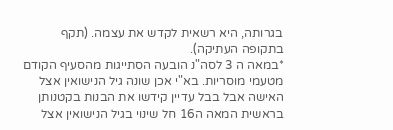בגרותה, היא רשאית לקדש את עצמה. (תקף בתקופה העתיקה).
*במאה ה 3 לסה"נ הובעה הסתייגות מהסעיף הקודם מטעמי מוסריות. בא"י אכן שונה גיל הנישואין אצל האישה אבל בבל עדיין קידשו את הבנות בקטנותן בראשית המאה ה16 חל שינוי בגיל הנישואין אצל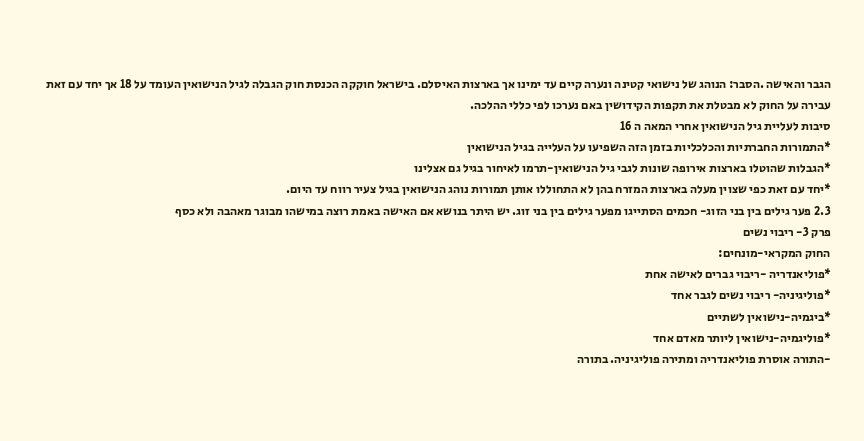הגבר והאישה .הסבר: הנוהג של נישואי קטינה ונערה קיים עד ימינו אך בארצות האיסלם. בישראל חוקקה הכנסת חוק הגבלה לגיל הנישואין העומד על 18 אך יחד עם זאת עבירה על החוק לא מבטלת את תקפות הקידושין באם נערכו לפי כללי ההלכה.
סיבות לעליית גיל הנישואין אחרי המאה ה 16
*התמורות החברתיות והכלכליות בזמן הזה השפיעו על העלייה בגיל הנישואין
*הגבלות שהוטלו בארצות אירופה שונות לגבי גיל הנישואין-תרמו לאיחור בגיל גם אצלינו
*יחד עם זאת כפי שצוין מעלה בארצות המזרח בהן לא התחוללו אותן תמורות נוהג הנישואין בגיל צעיר רווח עד היום.
2.3 פער גילים בין בני הזוג- חכמים הסתייגו מפער גילים בין בני זוג. יש היתר בנושא אם האישה באמת רוצה במישהו מבוגר מאהבה ולא כסף
פרק 3- ריבוי נשים
החוק המקראי-מונחים:
*פוליאנדריה -ריבוי גברים לאישה אחת
*פוליגיניה- ריבוי נשים לגבר אחד
*ביגמיה-נישואין לשתיים
*פוליגמיה-נישואין ליותר מאדם אחד
-התורה אוסרת פוליאנדריה ומתירה פוליגיניה. בתורה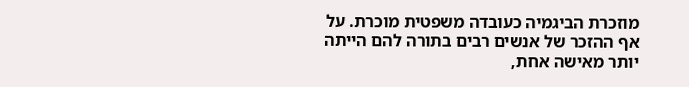מוזכרת הביגמיה כעובדה משפטית מוכרת. על אף ההזכר של אנשים רבים בתורה להם הייתה יותר מאישה אחת,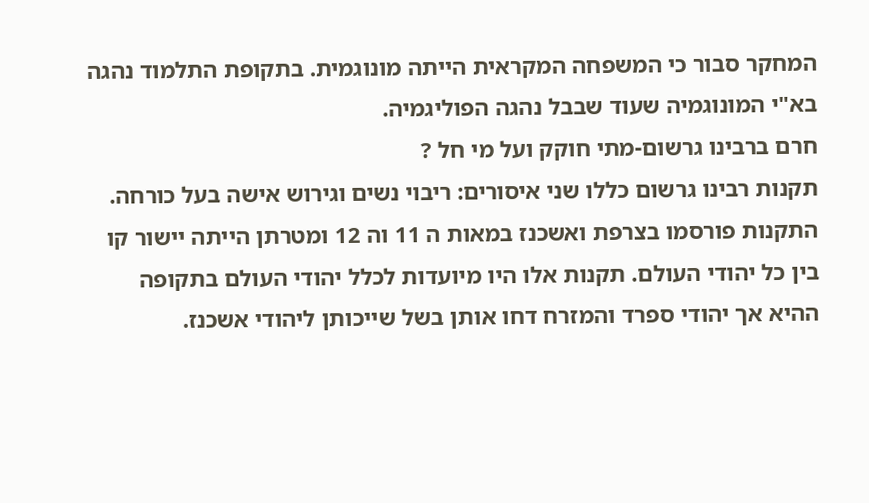המחקר סבור כי המשפחה המקראית הייתה מונוגמית. בתקופת התלמוד נהגה בא"י המונוגמיה שעוד שבבל נהגה הפוליגמיה.
חרם ברבינו גרשום-מתי חוקק ועל מי חל ?
תקנות רבינו גרשום כללו שני איסורים: ריבוי נשים וגירוש אישה בעל כורחה.
התקנות פורסמו בצרפת ואשכנז במאות ה 11 וה 12 ומטרתן הייתה יישור קו בין כל יהודי העולם. תקנות אלו היו מיועדות לכלל יהודי העולם בתקופה ההיא אך יהודי ספרד והמזרח דחו אותן בשל שייכותן ליהודי אשכנז.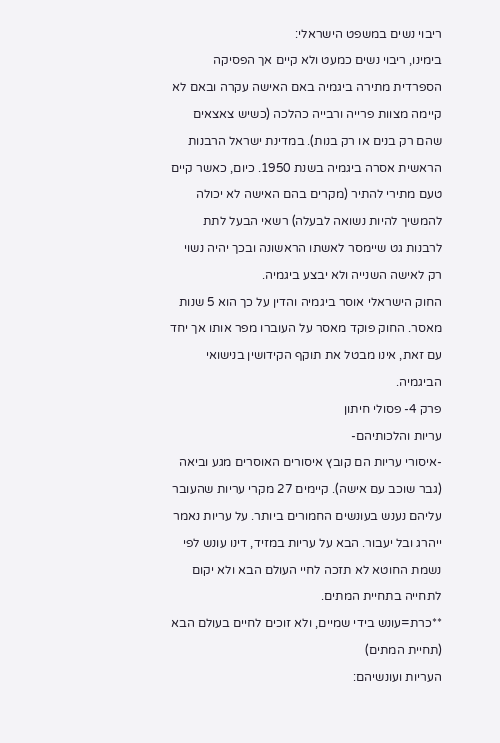ריבוי נשים במשפט הישראלי:
בימינו, ריבוי נשים כמעט ולא קיים אך הפסיקה הספרדית מתירה ביגמיה באם האישה עקרה ובאם לא קיימה מצוות פרייה ורבייה כהלכה (כשיש צאצאים שהם רק בנים או רק בנות). במדינת ישראל הרבנות הראשית אסרה ביגמיה בשנת 1950. כיום, כאשר קיים טעם מתירי להתיר (מקרים בהם האישה לא יכולה להמשיך להיות נשואה לבעלה) רשאי הבעל לתת לרבנות גט שיימסר לאשתו הראשונה ובכך יהיה נשוי רק לאישה השנייה ולא יבצע ביגמיה.
החוק הישראלי אוסר ביגמיה והדין על כך הוא 5 שנות מאסר. החוק פוקד מאסר על העוברו מפר אותו אך יחד עם זאת, אינו מבטל את תוקף הקידושין בנישואי הביגמיה.
פרק 4- פסולי חיתון
עריות והלכותיהם-
-איסורי עריות הם קובץ איסורים האוסרים מגע וביאה (גבר שוכב עם אישה). קיימים 27 מקרי עריות שהעובר עליהם נענש בעונשים החמורים ביותר. על עריות נאמר ייהרג ובל יעבור. הבא על עריות במזיד, דינו עונש לפי נשמת החוטא לא תזכה לחיי העולם הבא ולא יקום לתחייה בתחיית המתים.
**כרת=עונש בידי שמיים, ולא זוכים לחיים בעולם הבא (תחיית המתים)
העריות ועונשיהם: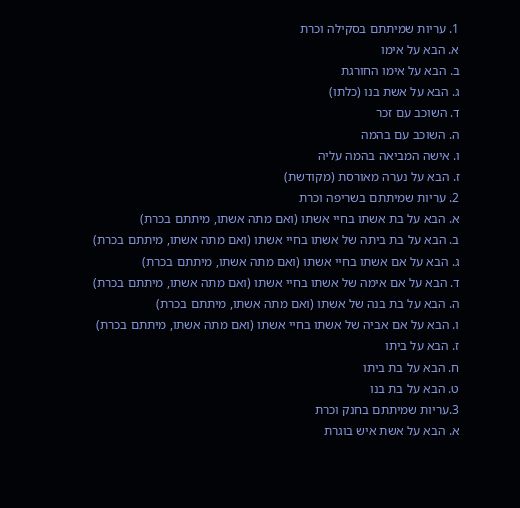1. עריות שמיתתם בסקילה וכרת
א. הבא על אימו
ב. הבא על אימו החורגת
ג. הבא על אשת בנו (כלתו)
ד. השוכב עם זכר
ה. השוכב עם בהמה
ו. אישה המביאה בהמה עליה
ז. הבא על נערה מאורסת (מקודשת)
2. עריות שמיתתם בשריפה וכרת
א. הבא על בת אשתו בחיי אשתו (ואם מתה אשתו, מיתתם בכרת)
ב. הבא על בת ביתה של אשתו בחיי אשתו (ואם מתה אשתו, מיתתם בכרת)
ג. הבא על אם אשתו בחיי אשתו (ואם מתה אשתו, מיתתם בכרת)
ד. הבא על אם אימה של אשתו בחיי אשתו (ואם מתה אשתו, מיתתם בכרת)
ה. הבא על בת בנה של אשתו (ואם מתה אשתו, מיתתם בכרת)
ו. הבא על אם אביה של אשתו בחיי אשתו (ואם מתה אשתו, מיתתם בכרת)
ז. הבא על ביתו
ח. הבא על בת ביתו
ט. הבא על בת בנו
3.עריות שמיתתם בחנק וכרת
א. הבא על אשת איש בוגרת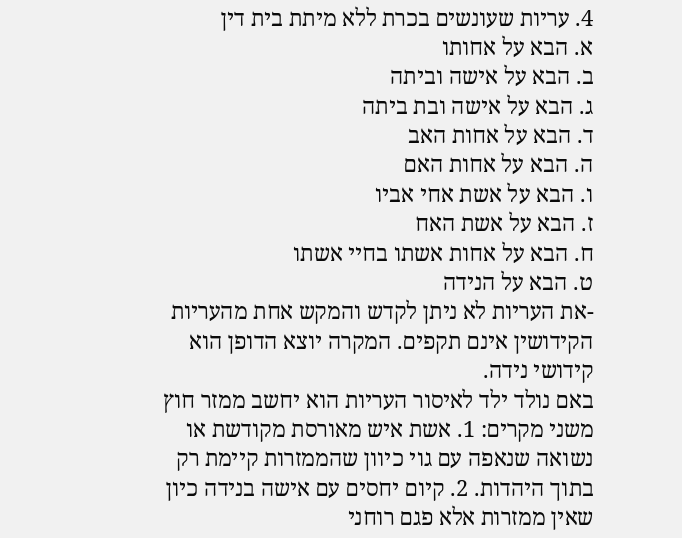4. עריות שעונשים בכרת ללא מיתת בית דין
א. הבא על אחותו
ב. הבא על אישה וביתה
ג. הבא על אישה ובת ביתה
ד. הבא על אחות האב
ה. הבא על אחות האם
ו. הבא על אשת אחי אביו
ז. הבא על אשת האח
ח. הבא על אחות אשתו בחיי אשתו
ט. הבא על הנידה
-את העריות לא ניתן לקדש והמקש אחת מהעריות הקידושין אינם תקפים. המקרה יוצא הדופן הוא קידושי נידה.
באם נולד ילד לאיסור העריות הוא יחשב ממזר חוץ משני מקרים: 1. אשת איש מאורסת מקודשת או נשואה שנאפה עם גוי כיוון שהממזרות קיימת רק בתוך היהדות. 2. קיום יחסים עם אישה בנידה כיון שאין ממזרות אלא פגם רוחני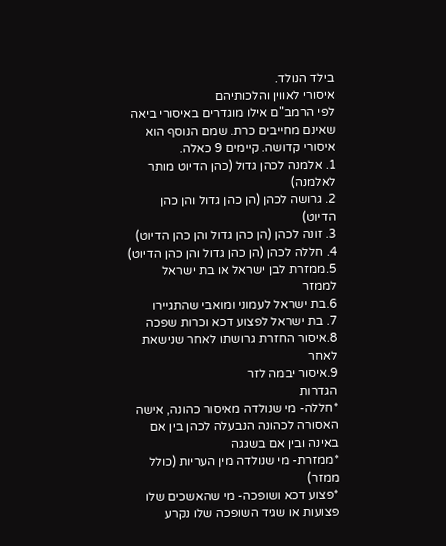בילד הנולד.
איסורי לאווין והלכותיהם
לפי הרמב"ם אילו מוגדרים באיסורי ביאה שאינם מחייבים כרת. שמם הנוסף הוא איסורי קדושה. קיימים 9 כאלה.
1. אלמנה לכהן גדול (כהן הדיוט מותר לאלמנה)
2. גרושה לכהן (הן כהן גדול והן כהן הדיוט)
3. זונה לכהן (הן כהן גדול והן כהן הדיוט)
4. חללה לכהן (הן כהן גדול והן כהן הדיוט)
5.ממזרת לבן ישראל או בת ישראל לממזר
6.בת ישראל לעמוני ומואבי שהתגיירו
7. בת ישראל לפצוע דכא וכרות שפכה
8.איסור החזרת גרושתו לאחר שנישאת לאחר
9.איסור יבמה לזר
הגדרות
*חללה- מי שנולדה מאיסור כהונה, אישה האסורה לכהונה הנבעלה לכהן בין אם באינה ובין אם בשגגה
*ממזרת- מי שנולדה מין העריות (כולל ממזר)
*פצוע דכא ושופכה- מי שהאשכים שלו פצועות או שגיד השופכה שלו נקרע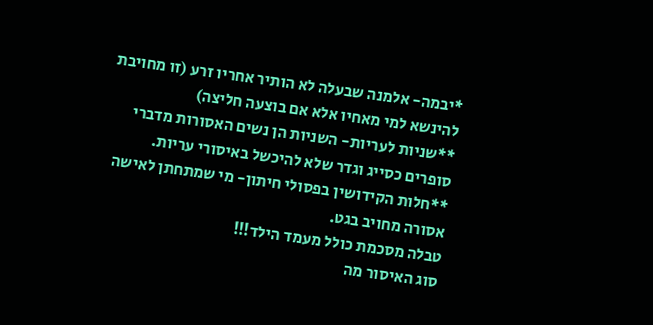*יבמה- אלמנה שבעלה לא הותיר אחריו זרע (זו מחויבת להינשא למי מאחיו אלא אם בוצעה חליצה)
**שניות לעריות- השניות הן נשים האסורות מדברי סופרים כסייג וגדר שלא להיכשל באיסורי עריות.
**חלות הקידושין בפסולי חיתון- מי שמתחתן לאישה אסורה מחויב בגט.
טבלה מסכמת כולל מעמד הילד!!!
סוג האיסור מה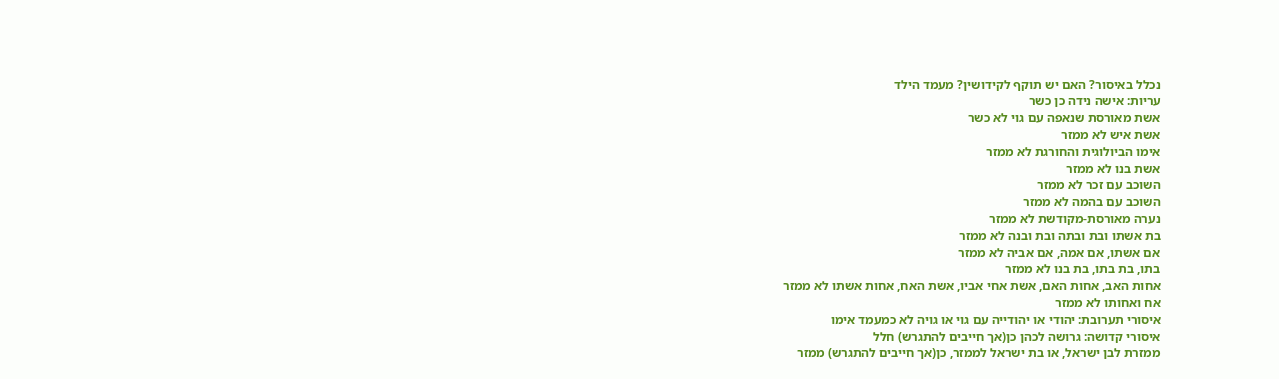נכלל באיסור? האם יש תוקף לקידושין? מעמד הילד
עריות: אישה נידה כן כשר
אשת מאורסת שנאפה עם גוי לא כשר
אשת איש לא ממזר
אימו הביולוגית והחורגת לא ממזר
אשת בנו לא ממזר
השוכב עם זכר לא ממזר
השוכב עם בהמה לא ממזר
נערה מאורסת-מקודשת לא ממזר
בת אשתו ובת ובתה ובת ובנה לא ממזר
אם אשתו, אם אמה, אם אביה לא ממזר
בתו, בת בתו, בת בנו לא ממזר
אחות האב, אחות האם, אשת אחי אביו, אשת האח, אחות אשתו לא ממזר
אח ואחותו לא ממזר
איסורי תערובת: יהודי או יהודייה עם גוי או גויה לא כמעמד אימו
איסורי קדושה: גרושה לכהן כן(אך חייבים להתגרש) חלל
ממזרת לבן ישראל, או בת ישראל לממזר, כן(אך חייבים להתגרש) ממזר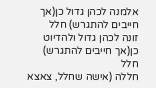אלמנה לכהן גדול כן(אך חייבים להתגרש) חלל
זונה לכהן גדול ולהדיוט כן(אך חייבים להתגרש) חלל
חללה (אישה שחלל, צאצא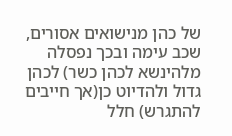של כהן מנישואים אסורים, שכב עימה ובכך נפסלה מלהינשא לכהן כשר) לכהן גדול ולהדיוט כן(אך חייבים להתגרש) חלל